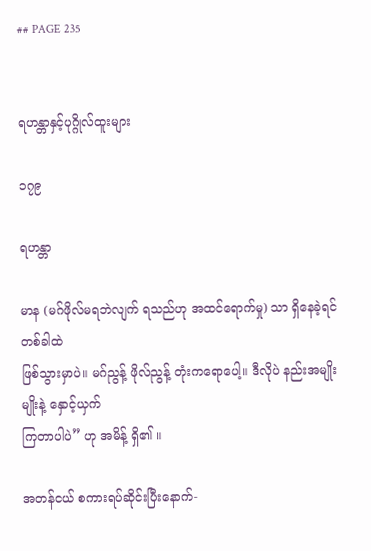## PAGE 235


ရဟန္တာနှင့်ပုဂ္ဂိုလ်ထူးများ

၁၇၉

ရဟန္တာ

မာန (မဂ်ဖိုလ်မရဘဲလျက် ရသည်ဟု အထင်ရောက်မှု) သာ ရှိနေခဲ့ရင် တစ်ခါထဲ
ဖြစ်သွားမှာပဲ။ မဂ်ညွန့် ဖိုလ်ညွန့် တုံးကရောပေါ့။ ဒီလိုပဲ နည်းအမျိုးမျိုးနဲ့ နှောင့်ယှက်
ကြတာပါပဲ” ဟု အမိန့် ရှိ၏ ။

အတန်ငယ် စကားရပ်ဆိုင်းပြီးနောက်-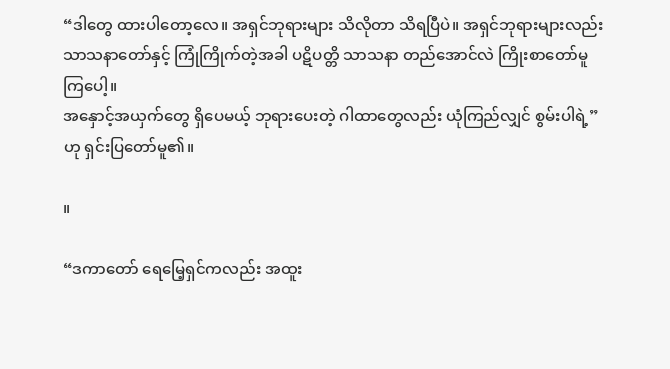“ဒါတွေ ထားပါတော့လေ။ အရှင်ဘုရားများ သိလိုတာ သိရပြီပဲ။ အရှင်ဘုရားများလည်း
သာသနာတော်နှင့် ကြုံကြိုက်တဲ့အခါ ပဋိပတ္တိ သာသနာ တည်အောင်လဲ ကြိုးစာတော်မူကြပေါ့။
အနှောင့်အယှက်တွေ ရှိပေမယ့် ဘုရားပေးတဲ့ ဂါထာတွေလည်း ယုံကြည်လျှင် စွမ်းပါရဲ့”
ဟု ရှင်းပြတော်မူ၏။

။

“ဒကာတော် ရေမြေ့ရှင်ကလည်း အထူး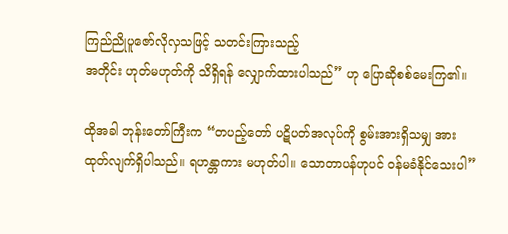ကြည်ညိုပူဇော်လိုလှသဖြင့် သတင်းကြားသည့်
အတိုင်း ဟုတ်မဟုတ်ကို သိရှိရန် လျှောက်ထားပါသည်” ဟု ပြောဆိုစစ်မေးကြ၏။

ထိုအခါ ဘုန်းတော်ကြီးက “တပည့်တော် ပဋိပတ်အလုပ်ကို စွမ်းအားရှိသမျှ အား
ထုတ်လျက်ရှိပါသည်။ ရဟန္တာကား မဟုတ်ပါ။ သောတာပန်ဟုပင် ဝန်မခံနိုင်သေးပါ”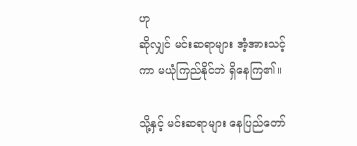ဟု
ဆိုလျှင် မင်းဆရာများ အံ့အားသင့်ကာ မယုံကြည်နိုင်ဘဲ ရှိနေကြ၏။

သို့နှင့် မင်းဆရာများ နေပြည်တော်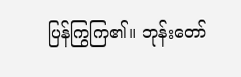ပြန်ကြွကြ၏။ ဘုန်းတော်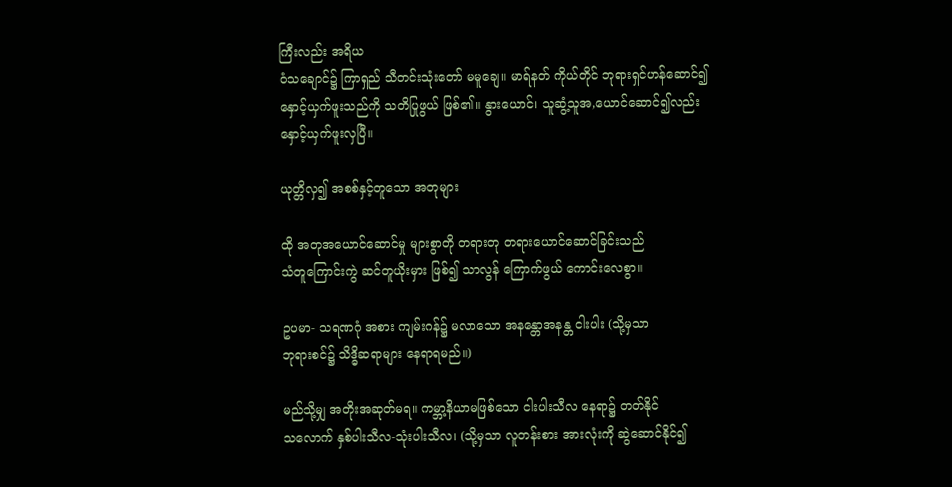ကြီးလည်း အရိယ
ဝံသချောင်၌ ကြာရှည် သီတင်းသုံးတော် မမူချေ။ မာရ်နတ် ကိုယ်တိုင် ဘုရားရှင်ဟန်ဆောင်၍
နှောင့်ယှက်ဖူးသည်ကို သတိပြုဖွယ် ဖြစ်၏။ နွားယောင်၊ သူဆွံ့သူအ,ယောင်ဆောင်၍လည်း
နှောင့်ယှက်ဖူးလှပြီ။

ယုတ္တိလှ၍ အစစ်နှင့်တူသော အတုများ

ထို အတုအယောင်ဆောင်မှု များစွာတို တရားတု တရားယောင်ဆောင်ခြင်းသည်
သံတူကြောင်းကွဲ ဆင်တူယိုးမှား ဖြစ်၍ သာလွန် ကြောက်ဖွယ် ကောင်းလေစွာ။

ဥပမာ- သရဏဂုံ အစား ကျမ်းဂန်၌ မလာသော အနန္တောအနန္တ ငါးပါး (သို့မှသာ
ဘုရားစင်၌ သိဒ္ဓိဆရာများ နေရာရမည်။)

မည်သို့မျှ အတိုးအဆုတ်မရ။ ကမ္ဘာ့နိယာမဖြစ်သော ငါးပါးသီလ နေရာ၌ တတ်နိုင်
သလောက် နှစ်ပါးသီလ-သုံးပါးသီလ၊ (သို့မှသာ လူတန်းစား အားလုံးကို ဆွဲဆောင်နိုင်၍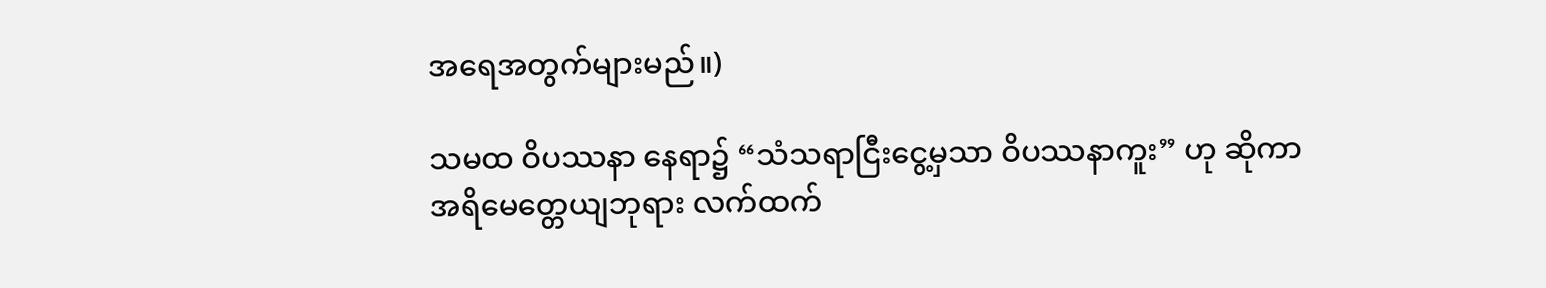အရေအတွက်များမည်။)

သမထ ဝိပဿနာ နေရာ၌ “သံသရာငြီးငွေ့မှသာ ဝိပဿနာကူး” ဟု ဆိုကာ
အရိမေတ္တေယျဘုရား လက်ထက်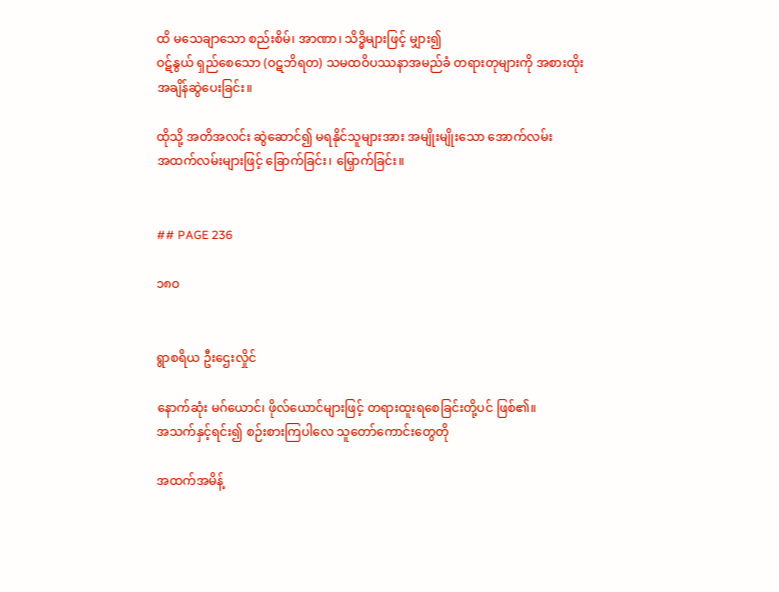ထိ မသေချာသော စည်းစိမ်၊ အာဏာ၊ သိဒ္ဓိများဖြင့် မျှား၍
ဝဋ်နွယ် ရှည်စေသော (ဝဋဘိရတ) သမထဝိပဿနာအမည်ခံ တရားတုများကို အစားထိုး
အချိန်ဆွဲပေးခြင်း။

ထိုသို့ အတိအလင်း ဆွဲဆောင်၍ မရနိုင်သူများအား အမျိုးမျိုးသော အောက်လမ်း
အထက်လမ်းများဖြင့် ခြောက်ခြင်း၊ မြှောက်ခြင်း။


## PAGE 236

၁၈ဝ


ရွာစရိယ ဦးဌေးလှိုင်

နောက်ဆုံး မဂ်ယောင်၊ ဖိုလ်ယောင်များဖြင့် တရားထူးရစေခြင်းတို့ပင် ဖြစ်၏။
အသက်နှင့်ရင်း၍ စဉ်းစားကြပါလေ သူတော်ကောင်းတွေတို

အထက်အမိန့်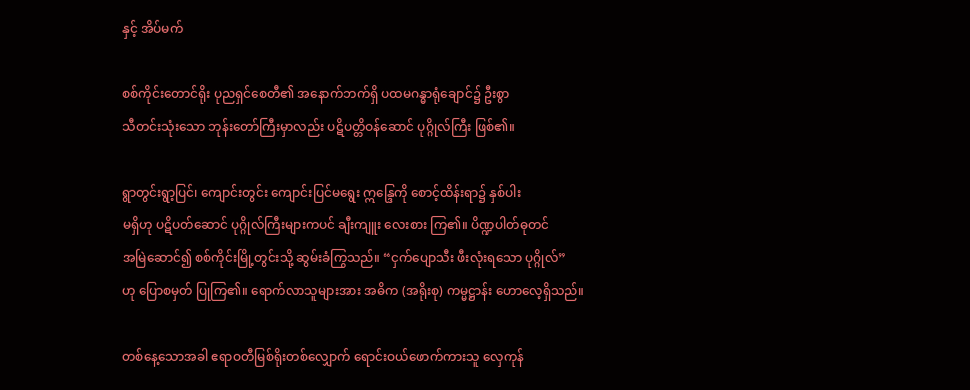နှင့် အိပ်မက်

စစ်ကိုင်းတောင်ရိုး ပုညရှင်စေတီ၏ အနောက်ဘက်ရှိ ပထမဂန္ဓာရုံချောင်၌ ဦးစွာ
သီတင်းသုံးသော ဘုန်းတော်ကြီးမှာလည်း ပဋိပတ္တိဝန်ဆောင် ပုဂ္ဂိုလ်ကြီး ဖြစ်၏။

ရွာတွင်းရွာ့ပြင်၊ ကျောင်းတွင်း ကျောင်းပြင်မရွေး ဣန္ဒြေကို စောင့်ထိန်းရာ၌ နှစ်ပါး
မရှိဟု ပဋိပတ်ဆောင် ပုဂ္ဂိုလ်ကြီးများကပင် ချီးကျူး လေးစား ကြ၏။ ပိဏ္ဍပါတ်ဓုတင်
အမြဲဆောင်၍ စစ်ကိုင်းမြို့တွင်းသို့ ဆွမ်းခံကြွသည်။ “ငှက်ပျောသီး ဖီးလုံးရသော ပုဂ္ဂိုလ်”
ဟု ပြောစမှတ် ပြုကြ၏။ ရောက်လာသူများအား အဓိက (အရိုးစု) ကမ္မဋ္ဌာန်း ဟောလေ့ရှိသည်။

တစ်နေ့သောအခါ ဧရာဝတီမြစ်ရိုးတစ်လျှောက် ရောင်းဝယ်ဖောက်ကားသူ လှေကုန်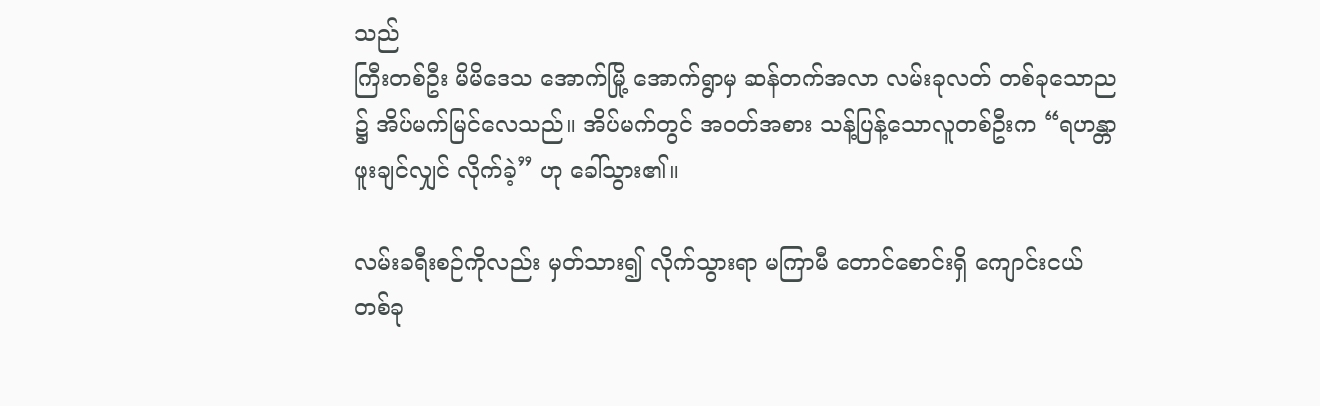သည်
ကြီးတစ်ဦး မိမိဒေသ အောက်မြို့ အောက်ရွာမှ ဆန်တက်အလာ လမ်းခုလတ် တစ်ခုသောည
၌ အိပ်မက်မြင်လေသည်။ အိပ်မက်တွင် အဝတ်အစား သန့်ပြန့်သောလူတစ်ဦးက “ရဟန္တာ
ဖူးချင်လျှင် လိုက်ခဲ့” ဟု ခေါ်သွား၏။

လမ်းခရီးစဉ်ကိုလည်း မှတ်သား၍ လိုက်သွားရာ မကြာမီ တောင်စောင်းရှိ ကျောင်းငယ်
တစ်ခု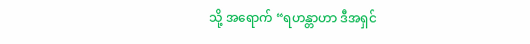သို့ အရောက် “ရဟန္တာဟာ ဒီအရှင်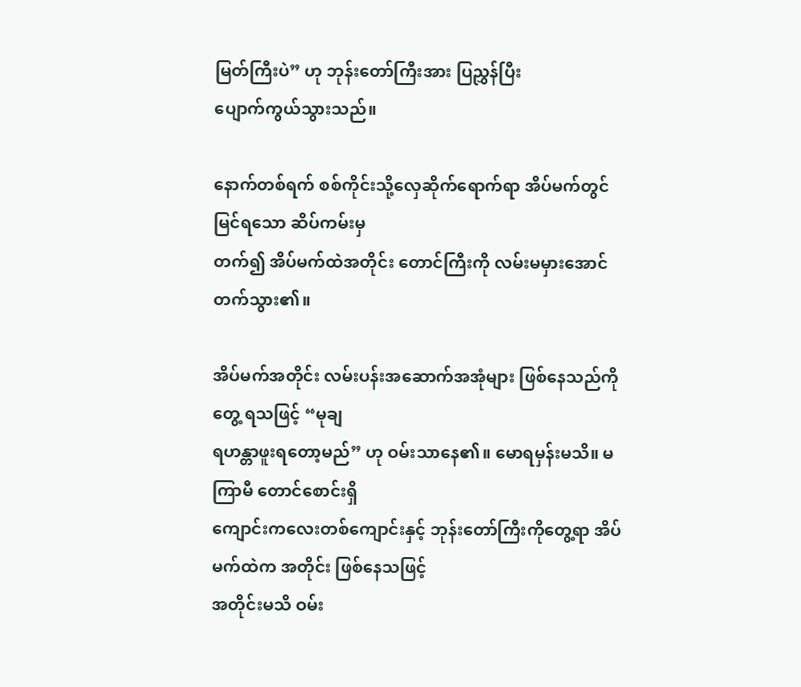မြတ်ကြီးပဲ” ဟု ဘုန်းတော်ကြီးအား ပြညွှန်ပြီး
ပျောက်ကွယ်သွားသည်။

နောက်တစ်ရက် စစ်ကိုင်းသို့လှေဆိုက်ရောက်ရာ အိပ်မက်တွင်မြင်ရသော ဆိပ်ကမ်းမှ
တက်၍ အိပ်မက်ထဲအတိုင်း တောင်ကြီးကို လမ်းမမှားအောင် တက်သွား၏။

အိပ်မက်အတိုင်း လမ်းပန်းအဆောက်အအုံများ ဖြစ်နေသည်ကို တွေ့ ရသဖြင့် “မုချ
ရဟန္တာဖူးရတော့မည်” ဟု ဝမ်းသာနေ၏။ မောရမှန်းမသိ။ မကြာမီ တောင်စောင်းရှိ
ကျောင်းကလေးတစ်ကျောင်းနှင့် ဘုန်းတော်ကြီးကိုတွေ့ရာ အိပ်မက်ထဲက အတိုင်း ဖြစ်နေသဖြင့်
အတိုင်းမသိ ဝမ်း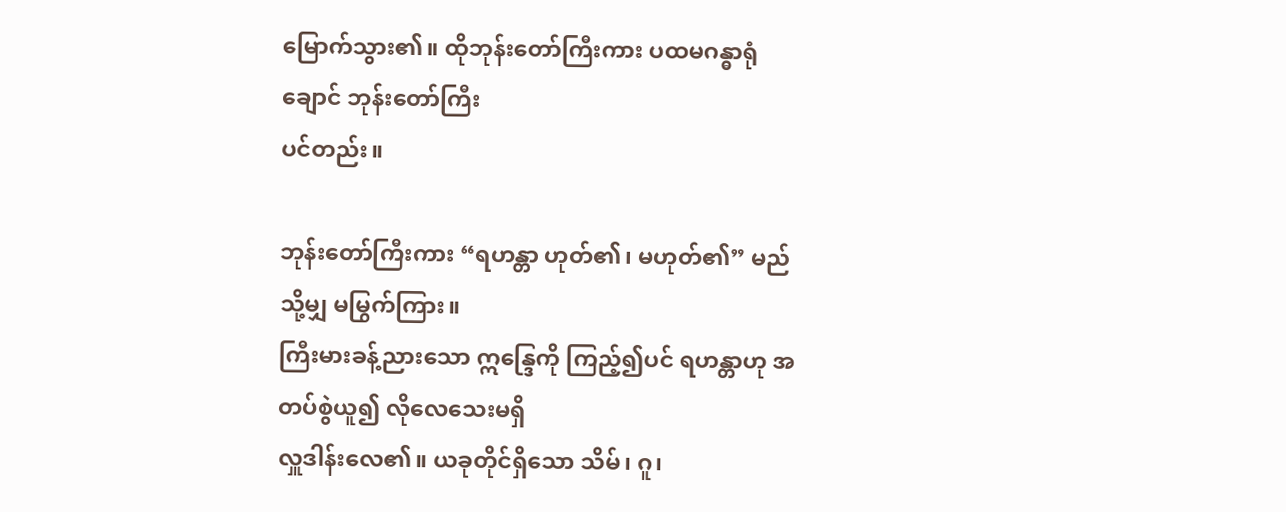မြောက်သွား၏။ ထိုဘုန်းတော်ကြီးကား ပထမဂန္ဓာရုံချောင် ဘုန်းတော်ကြီး
ပင်တည်း။

ဘုန်းတော်ကြီးကား “ရဟန္တာ ဟုတ်၏၊ မဟုတ်၏” မည်သို့မျှ မမြွက်ကြား။
ကြီးမားခန့်ညားသော ဣန္ဒြေကို ကြည့်၍ပင် ရဟန္တာဟု အတပ်စွဲယူ၍ လိုလေသေးမရှိ
လှူဒါန်းလေ၏။ ယခုတိုင်ရှိသော သိမ်၊ ဂူ၊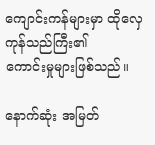ကျောင်းကန်များမှာ ထိုလှေကုန်သည်ကြီး၏
ကောင်းမှုများဖြစ်သည်။

နောက်ဆုံး အမြတ်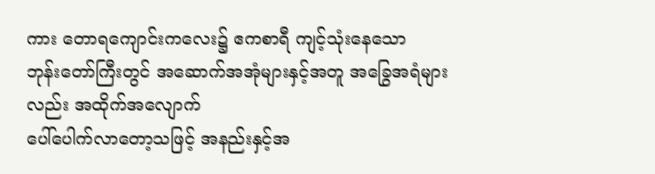ကား တောရကျောင်းကလေး၌ ဧကစာရီ ကျင့်သုံးနေသော
ဘုန်းတော်ကြီးတွင် အဆောက်အအုံများနှင့်အတူ အခြွေအရံများလည်း အထိုက်အလျောက်
ပေါ်ပေါက်လာတော့သဖြင့် အနည်းနှင့်အ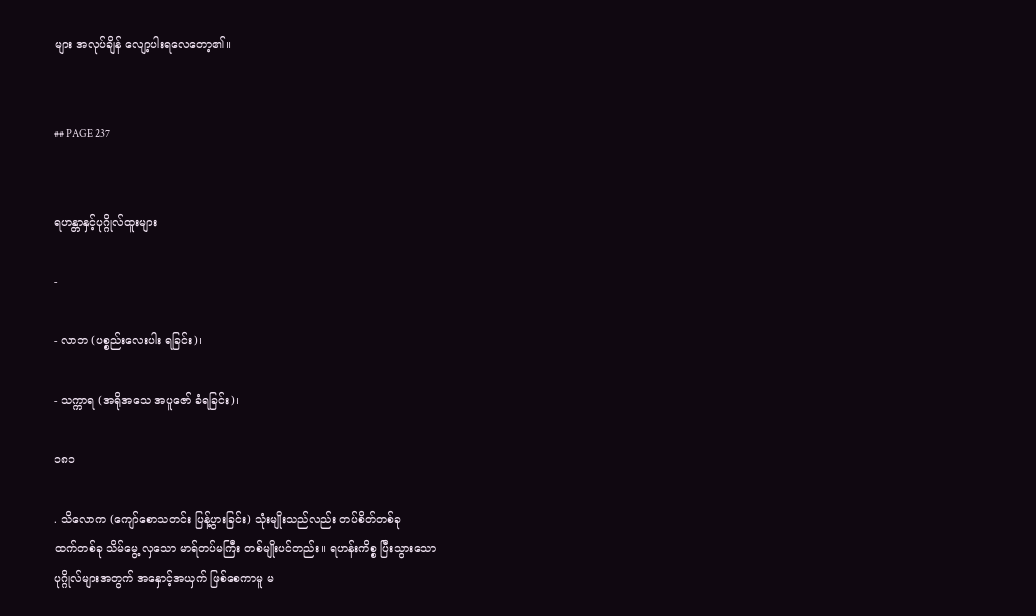များ အလုပ်ချိန် လျော့ပါးရလေတော့၏။


## PAGE 237


ရဟန္တာနှင့်ပုဂ္ဂိုလ်ထူးများ

-

- လာဘ (ပစ္စည်းလေးပါး ရခြင်း)၊

- သက္ကာရ (အရိုအသေ အပူဇော် ခံရခြင်း)၊

၁၈၁

. သိလောက (ကျော်စောသတင်း ပြန့်ပွားခြင်း) သုံးမျိုးသည်လည်း တပ်စိတ်တစ်ခု
ထက်တစ်ခု သိမ်မွေ့ လှသော မာရ်တပ်မကြီး တစ်မျိုးပင်တည်း။ ရဟန်းကိစ္စ ပြီးသွားသော
ပုဂ္ဂိုလ်များအတွက် အနှောင့်အယှက် ဖြစ်စေကာမူ မ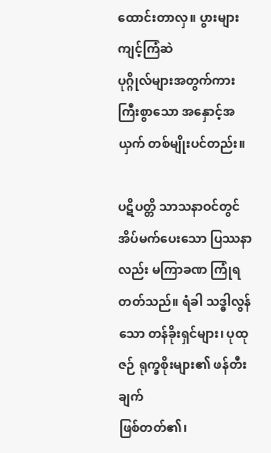ထောင်းတာလှ။ ပွားများကျင့်ကြံဆဲ
ပုဂ္ဂိုလ်များအတွက်ကား ကြီးစွာသော အနှောင့်အယှက် တစ်မျိုးပင်တည်း။

ပဋိပတ္တိ သာသနာဝင်တွင် အိပ်မက်ပေးသော ပြဿနာလည်း မကြာခဏ ကြုံရ
တတ်သည်။ ရံခါ သဒ္ဓါလွန်သော တန်ခိုးရှင်များ၊ ပုထုဇဉ် ရုက္ခစိုးများ၏ ဖန်တီးချက်
ဖြစ်တတ်၏၊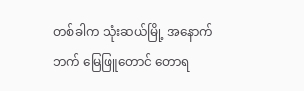တစ်ခါက သုံးဆယ်မြို့ အနောက်ဘက် မြေဖြူတောင် တောရ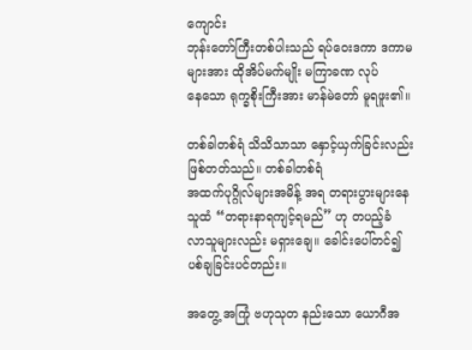ကျောင်း
ဘုန်းတော်ကြီးတစ်ပါးသည် ရပ်ဝေးဒကာ ဒကာမများအား ထိုအိပ်မက်မျိုး မကြာခဏ လုပ်
နေသော ရုက္ခစိုးကြီးအား မာန်မဲတော် မူရဖူး၏။

တစ်ခါတစ်ရံ သိသိသာသာ နှောင့်ယှက်ခြင်းလည်း ဖြစ်တတ်သည်။ တစ်ခါတစ်ရံ
အထက်ပုဂ္ဂိုလ်များအမိန့် အရ တရားပွားများနေသူထံ “တရားနာရကျင့်ရမည်” ဟု တပည့်ခံ
လာသူများလည်း မရှားချေ။ ခေါင်းပေါ်တင်၍ ပစ်ချခြင်းပင်တည်း။

အတွေ့ အကြုံ ဗဟုသုတ နည်းသော ယောဂီအ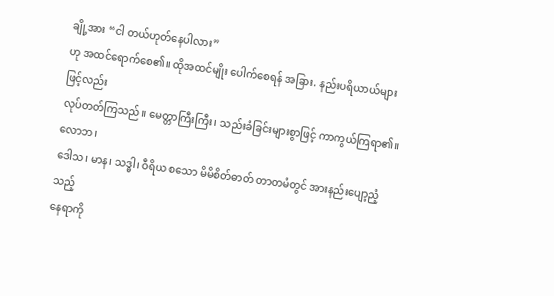ချို့အား “ငါ တယ်ဟုတ်နေပါလား”
ဟု အထင်ရောက်စေ၏။ ထိုအထင်မျိုး ပေါက်စေရန် အခြား. နည်းပရိယာယ်များဖြင့်လည်း
လုပ်တတ်ကြသည်။ မေတ္တာကြီးကြီး၊ သည်းခံခြင်းများစွာဖြင့် ကာကွယ်ကြရာ၏။ လောဘ၊
ဒေါသ၊ မာန၊ သဒ္ဓါ၊ ဝီရိယ စသော မိမိစိတ်ဓာတ် တာတမံတွင် အားနည်းပျော့ညံ့သည့်
နေရာကို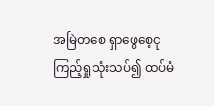အမြဲတစေ ရှာဖွေစေ့ငု ကြည့်ရှုသုံးသပ်၍ ထပ်မံ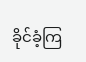ခိုင်ခံ့ကြ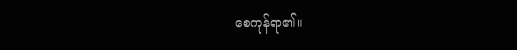စေကုန်ရာ၏။